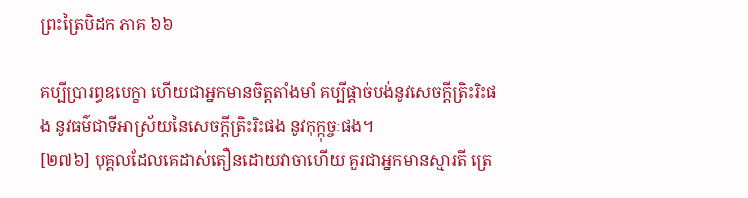ព្រះត្រៃបិដក ភាគ ៦៦

គប្បីប្រារព្ធឧបេក្ខា ហើយជាអ្នកមានចិត្តតាំងមាំ គប្បីផ្តាច់បង់នូវសេចក្តីត្រិះរិះផង នូវធម៌ជាទីអាស្រ័យនៃសេចក្តីត្រិះរិះផង នូវកុក្កុច្ចៈផង។
[២៧៦] បុគ្គលដែលគេដាស់តឿនដោយវាចាហើយ គួរជាអ្នកមានស្មារតី ត្រេ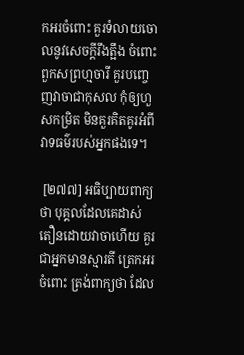កអរចំពោះ គួរទំលាយចោលនូវសេចក្តីរឹងត្អឹង ចំពោះពួកសព្រហ្មចារី គួរបញ្ចេញវាចាជាកុសល កុំឲ្យហួសកម្រិត មិនគួរគិតគូរអំពីវាទធម៌របស់អ្នកផងទេ។

 [២៧៧] អធិប្បាយពាក្យថា បុគ្គលដែលគេដាស់តឿនដោយវាចាហើយ គួរជាអ្នកមានស្មារតី ត្រេកអរចំពោះ ត្រង់ពាក្យថា ដែល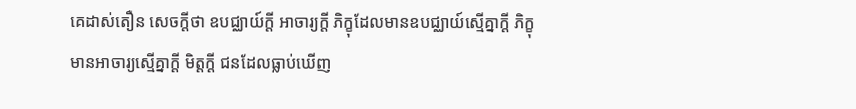គេដាស់តឿន សេចក្តីថា ឧបជ្ឈាយ៍ក្តី អាចារ្យក្តី ភិក្ខុដែលមានឧបជ្ឈាយ៍ស្មើគ្នាក្តី ភិក្ខុមានអាចារ្យស្មើគ្នាក្តី មិត្តក្តី ជនដែលធ្លាប់ឃើញ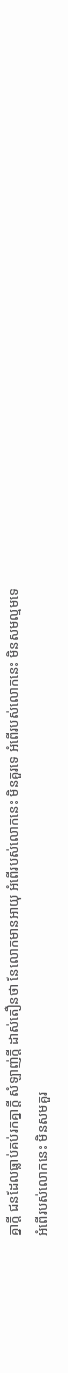គ្នាក្តី ជនដែលធ្លាប់គប់រកគ្នាក្តី សំឡាញ់ក្តី ដាស់តឿនថា នែលោកមានអាយុ អំពើរបស់លោកនេះ មិនគួរទេ អំពើរបស់លោកនេះ មិនសមល្មមទេ អំពើរបស់លោកនេះ មិនសមគួរ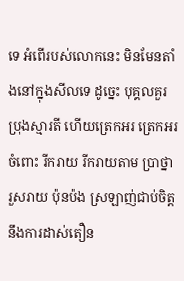ទេ អំពើរបស់លោកនេះ មិនមែនតាំងនៅក្នុងសីលទេ ដូច្នេះ បុគ្គលគួរប្រុងស្មារតី ហើយត្រេកអរ ត្រេកអរចំពោះ រីករាយ រីករាយតាម ប្រាថ្នា រួសរាយ ប៉ុនប៉ង ស្រឡាញ់ជាប់ចិត្តនឹងការដាស់តឿន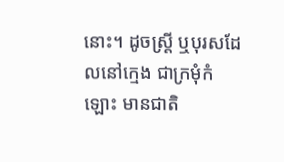នោះ។ ដូចស្រ្តី ឬបុរសដែលនៅក្មេង ជាក្រមុំកំឡោះ មានជាតិ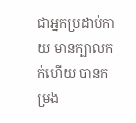ជាអ្នកប្រដាប់កាយ មានក្បាលកក់ហើយ បានកម្រង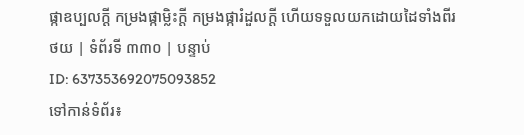ផ្កាឧប្បលក្តី កម្រងផ្កាម្លិះក្តី កម្រងផ្ការំដួលក្តី ហើយទទួលយកដោយដៃទាំងពីរ
ថយ | ទំព័រទី ៣៣០ | បន្ទាប់
ID: 637353692075093852
ទៅកាន់ទំព័រ៖